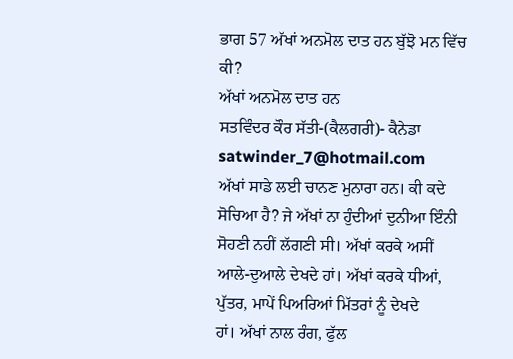ਭਾਗ 57 ਅੱਖਾਂ ਅਨਮੋਲ ਦਾਤ ਹਨ ਬੁੱਝੋ ਮਨ ਵਿੱਚ ਕੀ?
ਅੱਖਾਂ ਅਨਮੋਲ ਦਾਤ ਹਨ
ਸਤਵਿੰਦਰ ਕੌਰ ਸੱਤੀ-(ਕੈਲਗਰੀ)- ਕੈਨੇਡਾ satwinder_7@hotmail.com
ਅੱਖਾਂ ਸਾਡੇ ਲਈ ਚਾਨਣ ਮੁਨਾਰਾ ਹਨ। ਕੀ ਕਦੇ ਸੋਚਿਆ ਹੈ? ਜੇ ਅੱਖਾਂ ਨਾ ਹੁੰਦੀਆਂ ਦੁਨੀਆ ਇੰਨੀ ਸੋਹਣੀ ਨਹੀਂ ਲੱਗਣੀ ਸੀ। ਅੱਖਾਂ ਕਰਕੇ ਅਸੀਂ
ਆਲੇ-ਦੁਆਲੇ ਦੇਖਦੇ ਹਾਂ। ਅੱਖਾਂ ਕਰਕੇ ਧੀਆਂ, ਪੁੱਤਰ, ਮਾਪੇਂ ਪਿਅਰਿਆਂ ਮਿੱਤਰਾਂ ਨੂੰ ਦੇਖਦੇ
ਹਾਂ। ਅੱਖਾਂ ਨਾਲ ਰੰਗ, ਫੁੱਲ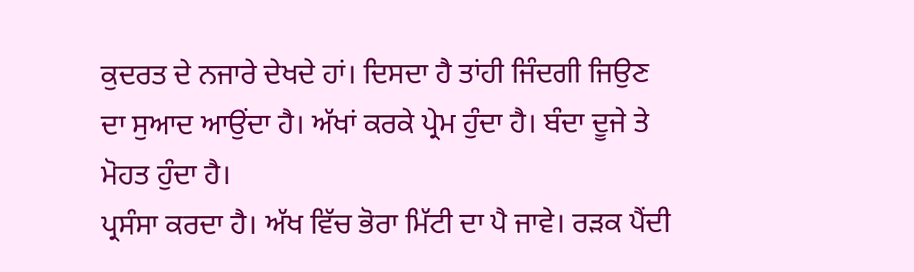ਕੁਦਰਤ ਦੇ ਨਜਾਰੇ ਦੇਖਦੇ ਹਾਂ। ਦਿਸਦਾ ਹੈ ਤਾਂਹੀ ਜਿੰਦਗੀ ਜਿਉਣ
ਦਾ ਸੁਆਦ ਆਉਂਦਾ ਹੈ। ਅੱਖਾਂ ਕਰਕੇ ਪ੍ਰੇਮ ਹੁੰਦਾ ਹੈ। ਬੰਦਾ ਦੂਜੇ ਤੇ ਮੋਹਤ ਹੁੰਦਾ ਹੈ।
ਪ੍ਰਸੰਸਾ ਕਰਦਾ ਹੈ। ਅੱਖ ਵਿੱਚ ਭੋਰਾ ਮਿੱਟੀ ਦਾ ਪੈ ਜਾਵੇ। ਰੜਕ ਪੈਂਦੀ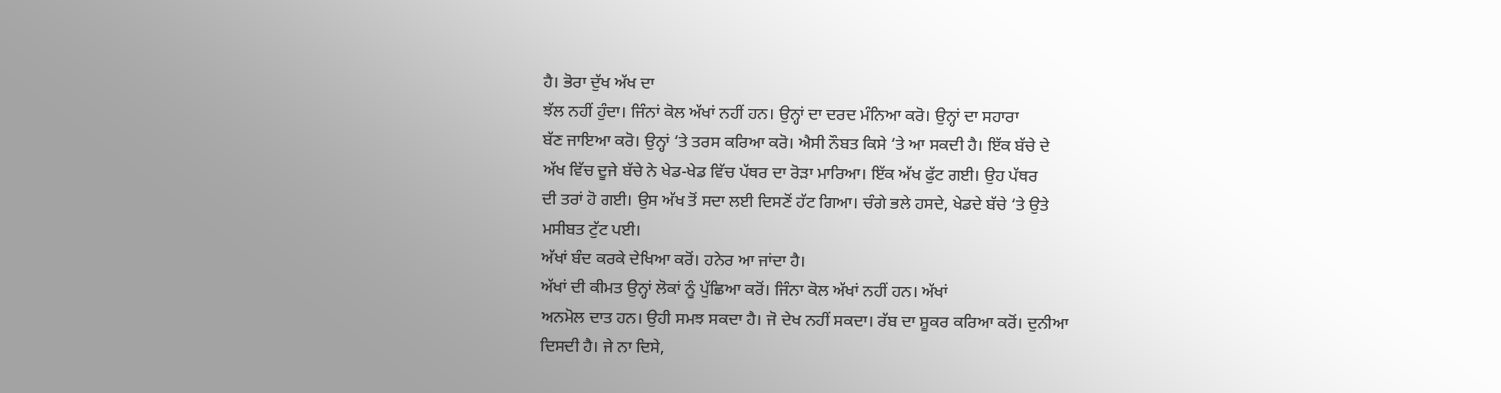ਹੈ। ਭੋਰਾ ਦੁੱਖ ਅੱਖ ਦਾ
ਝੱਲ ਨਹੀਂ ਹੁੰਦਾ। ਜਿੰਨਾਂ ਕੋਲ ਅੱਖਾਂ ਨਹੀਂ ਹਨ। ਉਨ੍ਹਾਂ ਦਾ ਦਰਦ ਮੰਨਿਆ ਕਰੋ। ਉਨ੍ਹਾਂ ਦਾ ਸਹਾਰਾ
ਬੱਣ ਜਾਇਆ ਕਰੋ। ਉਨ੍ਹਾਂ ‘ਤੇ ਤਰਸ ਕਰਿਆ ਕਰੋ। ਐਸੀ ਨੌਬਤ ਕਿਸੇ ‘ਤੇ ਆ ਸਕਦੀ ਹੈ। ਇੱਕ ਬੱਚੇ ਦੇ
ਅੱਖ ਵਿੱਚ ਦੂਜੇ ਬੱਚੇ ਨੇ ਖੇਡ-ਖੇਡ ਵਿੱਚ ਪੱਥਰ ਦਾ ਰੋੜਾ ਮਾਰਿਆ। ਇੱਕ ਅੱਖ ਫੁੱਟ ਗਈ। ਉਹ ਪੱਥਰ
ਦੀ ਤਰਾਂ ਹੋ ਗਈ। ਉਸ ਅੱਖ ਤੋਂ ਸਦਾ ਲਈ ਦਿਸਣੋਂ ਹੱਟ ਗਿਆ। ਚੰਗੇ ਭਲੇ ਹਸਦੇ, ਖੇਡਦੇ ਬੱਚੇ ‘ਤੇ ਉਤੇ
ਮਸੀਬਤ ਟੁੱਟ ਪਈ।
ਅੱਖਾਂ ਬੰਦ ਕਰਕੇ ਦੇਖਿਆ ਕਰੋਂ। ਹਨੇਰ ਆ ਜਾਂਦਾ ਹੈ।
ਅੱਖਾਂ ਦੀ ਕੀਮਤ ਉਨ੍ਹਾਂ ਲੋਕਾਂ ਨੂੰ ਪੁੱਛਿਆ ਕਰੋਂ। ਜਿੰਨਾ ਕੋਲ ਅੱਖਾਂ ਨਹੀਂ ਹਨ। ਅੱਖਾਂ
ਅਨਮੋਲ ਦਾਤ ਹਨ। ਉਹੀ ਸਮਝ ਸਕਦਾ ਹੈ। ਜੋ ਦੇਖ ਨਹੀਂ ਸਕਦਾ। ਰੱਬ ਦਾ ਸ਼ੂਕਰ ਕਰਿਆ ਕਰੋਂ। ਦੁਨੀਆ
ਦਿਸਦੀ ਹੈ। ਜੇ ਨਾ ਦਿਸੇ,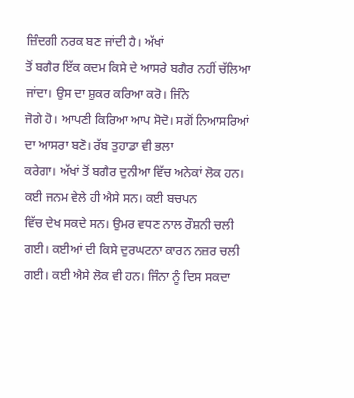ਜ਼ਿੰਦਗੀ ਨਰਕ ਬਣ ਜਾਂਦੀ ਹੈ। ਅੱਖਾਂ
ਤੋਂ ਬਗੈਰ ਇੱਕ ਕਦਮ ਕਿਸੇ ਦੇ ਆਸਰੇ ਬਗੈਰ ਨਹੀਂ ਚੱਲਿਆ ਜਾਂਦਾ। ਉਸ ਦਾ ਸ਼ੁਕਰ ਕਰਿਆ ਕਰੋ। ਜਿੰਨੇ
ਜੋਗੇ ਹੋ। ਆਪਣੀ ਕਿਰਿਆ ਆਪ ਸੋਦੋ। ਸਗੋਂ ਨਿਆਸਰਿਆਂ ਦਾ ਆਸਰਾ ਬਣੋ। ਰੱਬ ਤੁਹਾਡਾ ਵੀ ਭਲਾ
ਕਰੇਗਾ। ਅੱਖਾਂ ਤੋਂ ਬਗੈਰ ਦੁਨੀਆ ਵਿੱਚ ਅਨੇਕਾਂ ਲੋਕ ਹਨ। ਕਈ ਜਨਮ ਵੇਲੇ ਹੀ ਐਸੇ ਸਨ। ਕਈ ਬਚਪਨ
ਵਿੱਚ ਦੇਖ ਸਕਦੇ ਸਨ। ਉਮਰ ਵਧਣ ਨਾਲ ਰੌਸ਼ਨੀ ਚਲੀ ਗਈ। ਕਈਆਂ ਦੀ ਕਿਸੇ ਦੁਰਘਟਨਾ ਕਾਰਨ ਨਜ਼ਰ ਚਲੀ
ਗਈ। ਕਈ ਐਸੇ ਲੋਕ ਵੀ ਹਨ। ਜਿੰਨਾ ਨੂੰ ਦਿਸ ਸਕਦਾ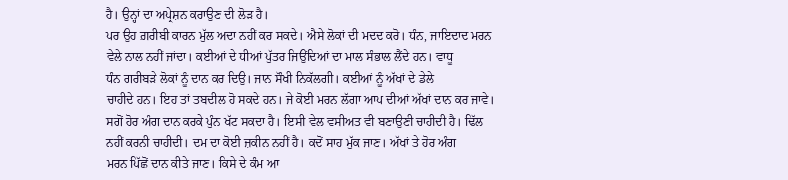ਹੈ। ਉਨ੍ਹਾਂ ਦਾ ਅਪ੍ਰੇਸ਼ਨ ਕਰਾਉਣ ਦੀ ਲੋੜ ਹੈ।
ਪਰ ਉਹ ਗ਼ਰੀਬੀ ਕਾਰਨ ਮੁੱਲ ਅਦਾ ਨਹੀਂ ਕਰ ਸਕਦੇ। ਐਸੇ ਲੋਕਾਂ ਦੀ ਮਦਦ ਕਰੋ। ਧੰਨ, ਜਾਇਦਾਦ ਮਰਨ
ਵੇਲੇ ਨਾਲ ਨਹੀਂ ਜਾਂਦਾ। ਕਈਆਂ ਦੇ ਧੀਆਂ ਪੁੱਤਰ ਜਿਉਂਦਿਆਂ ਦਾ ਮਾਲ ਸੰਭਾਲ ਲੈਂਦੇ ਹਨ। ਵਾਧੂ
ਧੰਨ ਗਰੀਬੜੇ ਲੋਕਾਂ ਨੂੰ ਦਾਨ ਕਰ ਦਿਉ। ਜਾਨ ਸੌਖੀ ਨਿਕੱਲਗੀ। ਕਈਆਂ ਨੂੰ ਅੱਖਾਂ ਦੇ ਡੇਲੇ
ਚਾਹੀਦੇ ਹਨ। ਇਹ ਤਾਂ ਤਬਦੀਲ ਹੋ ਸਕਦੇ ਹਨ। ਜੇ ਕੋਈ ਮਰਨ ਲੱਗਾ ਆਪ ਦੀਆਂ ਅੱਖਾਂ ਦਾਨ ਕਰ ਜਾਵੇ।
ਸਗੋਂ ਹੋਰ ਅੰਗ ਦਾਨ ਕਰਕੇ ਪੁੰਨ ਖੱਟ ਸਕਦਾ ਹੈ। ਇਸੀ ਵੇਲ ਵਸੀਅਤ ਵੀ ਬਣਾਉਣੀ ਚਾਹੀਦੀ ਹੈ। ਢਿੱਲ
ਨਹੀਂ ਕਰਨੀ ਚਾਹੀਦੀ। ਦਮ ਦਾ ਕੋਈ ਜ਼ਕੀਨ ਨਹੀਂ ਹੈ। ਕਦੋਂ ਸਾਹ ਮੁੱਕ ਜਾਣ। ਅੱਖਾਂ ਤੇ ਹੋਰ ਅੰਗ
ਮਰਨ ਪਿੱਛੋਂ ਦਾਨ ਕੀਤੇ ਜਾਣ। ਕਿਸੇ ਦੇ ਕੰਮ ਆ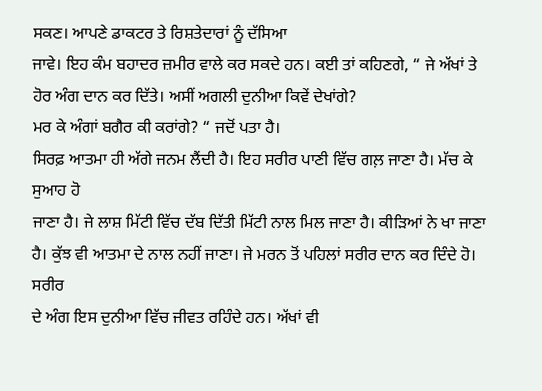ਸਕਣ। ਆਪਣੇ ਡਾਕਟਰ ਤੇ ਰਿਸ਼ਤੇਦਾਰਾਂ ਨੂੰ ਦੱਸਿਆ
ਜਾਵੇ। ਇਹ ਕੰਮ ਬਹਾਦਰ ਜ਼ਮੀਰ ਵਾਲੇ ਕਰ ਸਕਦੇ ਹਨ। ਕਈ ਤਾਂ ਕਹਿਣਗੇ, “ ਜੇ ਅੱਖਾਂ ਤੇ ਹੋਰ ਅੰਗ ਦਾਨ ਕਰ ਦਿੱਤੇ। ਅਸੀਂ ਅਗਲੀ ਦੁਨੀਆ ਕਿਵੇਂ ਦੇਖਾਂਗੇ?
ਮਰ ਕੇ ਅੰਗਾਂ ਬਗੈਰ ਕੀ ਕਰਾਂਗੇ? “ ਜਦੋਂ ਪਤਾ ਹੈ।
ਸਿਰਫ਼ ਆਤਮਾ ਹੀ ਅੱਗੇ ਜਨਮ ਲੈਂਦੀ ਹੈ। ਇਹ ਸਰੀਰ ਪਾਣੀ ਵਿੱਚ ਗਲ਼ ਜਾਣਾ ਹੈ। ਮੱਚ ਕੇ ਸੁਆਹ ਹੋ
ਜਾਣਾ ਹੈ। ਜੇ ਲਾਸ਼ ਮਿੱਟੀ ਵਿੱਚ ਦੱਬ ਦਿੱਤੀ ਮਿੱਟੀ ਨਾਲ ਮਿਲ ਜਾਣਾ ਹੈ। ਕੀੜਿਆਂ ਨੇ ਖਾ ਜਾਣਾ
ਹੈ। ਕੁੱਝ ਵੀ ਆਤਮਾ ਦੇ ਨਾਲ ਨਹੀਂ ਜਾਣਾ। ਜੇ ਮਰਨ ਤੋਂ ਪਹਿਲਾਂ ਸਰੀਰ ਦਾਨ ਕਰ ਦਿੰਦੇ ਹੋ। ਸਰੀਰ
ਦੇ ਅੰਗ ਇਸ ਦੁਨੀਆ ਵਿੱਚ ਜੀਵਤ ਰਹਿੰਦੇ ਹਨ। ਅੱਖਾਂ ਵੀ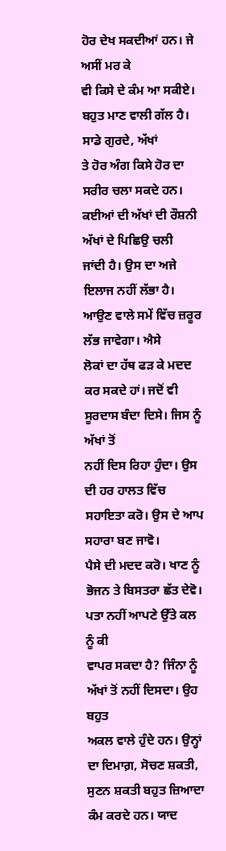ਹੋਰ ਦੇਖ ਸਕਦੀਆਂ ਹਨ। ਜੇ ਅਸੀਂ ਮਰ ਕੇ
ਵੀ ਕਿਸੇ ਦੇ ਕੰਮ ਆ ਸਕੀਏ। ਬਹੁਤ ਮਾਣ ਵਾਲੀ ਗੱਲ ਹੈ। ਸਾਡੇ ਗੁਰਦੇ, ਅੱਖਾਂ
ਤੇ ਹੋਰ ਅੰਗ ਕਿਸੇ ਹੋਰ ਦਾ ਸਰੀਰ ਚਲਾ ਸਕਦੇ ਹਨ।
ਕਈਆਂ ਦੀ ਅੱਖਾਂ ਦੀ ਰੌਸ਼ਨੀ ਅੱਖਾਂ ਦੇ ਪਿਛਿਉ ਚਲੀ
ਜਾਂਦੀ ਹੈ। ਉਸ ਦਾ ਅਜੇ ਇਲਾਜ ਨਹੀਂ ਲੱਭਾ ਹੈ। ਆਉਣ ਵਾਲੇ ਸਮੇਂ ਵਿੱਚ ਜ਼ਰੂਰ ਲੱਭ ਜਾਵੇਗਾ। ਐਸੇ
ਲੋਕਾਂ ਦਾ ਹੱਥ ਫੜ ਕੇ ਮਦਦ ਕਰ ਸਕਦੇ ਹਾਂ। ਜਦੋਂ ਵੀ ਸੂਰਦਾਸ ਬੰਦਾ ਦਿਸੇ। ਜਿਸ ਨੂੰ ਅੱਖਾਂ ਤੋਂ
ਨਹੀਂ ਦਿਸ ਰਿਹਾ ਹੁੰਦਾ। ਉਸ ਦੀ ਹਰ ਹਾਲਤ ਵਿੱਚ ਸਹਾਇਤਾ ਕਰੋ। ਉਸ ਦੇ ਆਪ ਸਹਾਰਾ ਬਣ ਜਾਵੋ।
ਪੈਸੇ ਦੀ ਮਦਦ ਕਰੋ। ਖਾਣ ਨੂੰ ਭੋਜਨ ਤੇ ਬਿਸਤਰਾ ਛੱਤ ਦੇਵੋ। ਪਤਾ ਨਹੀਂ ਆਪਣੇ ਉੱਤੇ ਕਲ ਨੂੰ ਕੀ
ਵਾਪਰ ਸਕਦਾ ਹੈ? ਜਿੰਨਾ ਨੂੰ ਅੱਖਾਂ ਤੋਂ ਨਹੀਂ ਦਿਸਦਾ। ਉਹ ਬਹੁਤ
ਅਕਲ ਵਾਲੇ ਹੁੰਦੇ ਹਨ। ਉਨ੍ਹਾਂ ਦਾ ਦਿਮਾਗ਼, ਸੋਚਣ ਸ਼ਕਤੀ, ਸੁਣਨ ਸ਼ਕਤੀ ਬਹੁਤ ਜ਼ਿਆਦਾ ਕੰਮ ਕਰਦੇ ਹਨ। ਯਾਦ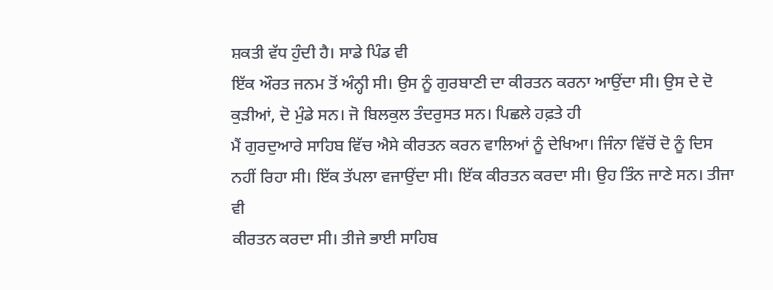ਸ਼ਕਤੀ ਵੱਧ ਹੁੰਦੀ ਹੈ। ਸਾਡੇ ਪਿੰਡ ਵੀ
ਇੱਕ ਔਰਤ ਜਨਮ ਤੋਂ ਅੰਨ੍ਹੀ ਸੀ। ਉਸ ਨੂੰ ਗੁਰਬਾਣੀ ਦਾ ਕੀਰਤਨ ਕਰਨਾ ਆਉਂਦਾ ਸੀ। ਉਸ ਦੇ ਦੋ
ਕੁੜੀਆਂ, ਦੋ ਮੁੰਡੇ ਸਨ। ਜੋ ਬਿਲਕੁਲ ਤੰਦਰੁਸਤ ਸਨ। ਪਿਛਲੇ ਹਫ਼ਤੇ ਹੀ
ਮੈਂ ਗੁਰਦੁਆਰੇ ਸਾਹਿਬ ਵਿੱਚ ਐਸੇ ਕੀਰਤਨ ਕਰਨ ਵਾਲਿਆਂ ਨੂੰ ਦੇਖਿਆ। ਜਿੰਨਾ ਵਿੱਚੋਂ ਦੋ ਨੂੰ ਦਿਸ
ਨਹੀਂ ਰਿਹਾ ਸੀ। ਇੱਕ ਤੱਪਲਾ ਵਜਾਉਂਦਾ ਸੀ। ਇੱਕ ਕੀਰਤਨ ਕਰਦਾ ਸੀ। ਉਹ ਤਿੰਨ ਜਾਣੇ ਸਨ। ਤੀਜਾ ਵੀ
ਕੀਰਤਨ ਕਰਦਾ ਸੀ। ਤੀਜੇ ਭਾਈ ਸਾਹਿਬ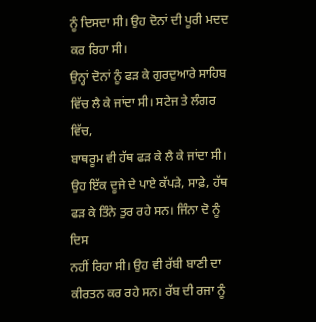ਨੂੰ ਦਿਸਦਾ ਸੀ। ਉਹ ਦੋਨਾਂ ਦੀ ਪੂਰੀ ਮਦਦ ਕਰ ਰਿਹਾ ਸੀ।
ਉਨ੍ਹਾਂ ਦੋਨਾਂ ਨੂੰ ਫੜ ਕੇ ਗੁਰਦੁਆਰੇ ਸਾਹਿਬ ਵਿੱਚ ਲੈ ਕੇ ਜਾਂਦਾ ਸੀ। ਸਟੇਜ ਤੇ ਲੰਗਰ ਵਿੱਚ,
ਬਾਥਰੂਮ ਵੀ ਹੱਥ ਫੜ ਕੇ ਲੈ ਕੇ ਜਾਂਦਾ ਸੀ। ਉਹ ਇੱਕ ਦੂਜੇ ਦੇ ਪਾਏ ਕੱਪੜੇ, ਸਾਫ਼ੇ, ਹੱਥ ਫੜ ਕੇ ਤਿੰਨੇ ਤੁਰ ਰਹੇ ਸਨ। ਜਿੰਨਾ ਦੋ ਨੂੰ ਦਿਸ
ਨਹੀਂ ਰਿਹਾ ਸੀ। ਉਹ ਵੀ ਰੱਬੀ ਬਾਣੀ ਦਾ ਕੀਰਤਨ ਕਰ ਰਹੇ ਸਨ। ਰੱਬ ਦੀ ਰਜਾ ਨੂੰ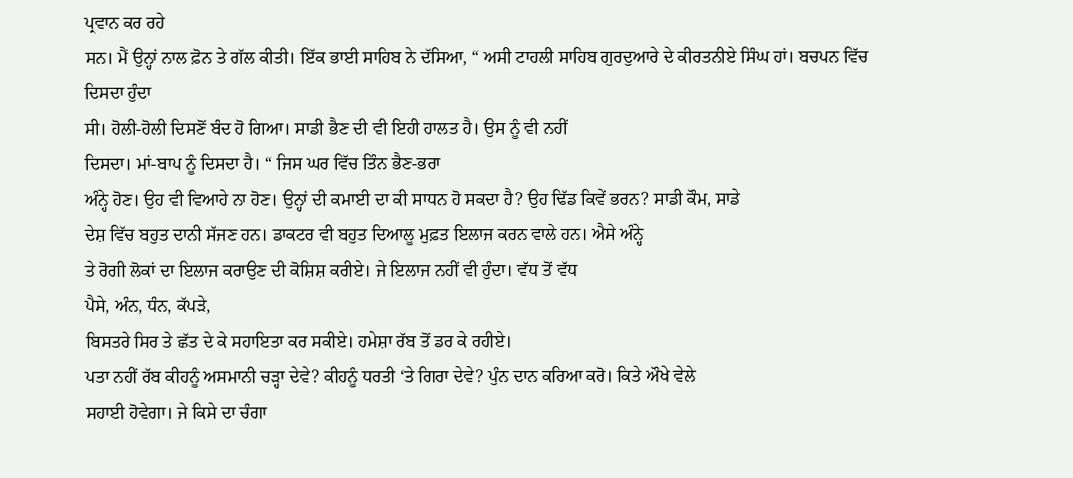ਪ੍ਰਵਾਨ ਕਰ ਰਹੇ
ਸਨ। ਮੈਂ ਉਨ੍ਹਾਂ ਨਾਲ ਫ਼ੋਨ ਤੇ ਗੱਲ ਕੀਤੀ। ਇੱਕ ਭਾਈ ਸਾਹਿਬ ਨੇ ਦੱਸਿਆ, “ ਅਸੀ ਟਾਹਲੀ ਸਾਹਿਬ ਗੁਰਦੁਆਰੇ ਦੇ ਕੀਰਤਨੀਏ ਸਿੰਘ ਹਾਂ। ਬਚਪਨ ਵਿੱਚ ਦਿਸਦਾ ਹੁੰਦਾ
ਸੀ। ਹੋਲੀ-ਹੋਲੀ ਦਿਸਣੋਂ ਬੰਦ ਹੋ ਗਿਆ। ਸਾਡੀ ਭੈਣ ਦੀ ਵੀ ਇਹੀ ਹਾਲਤ ਹੈ। ਉਸ ਨੂੰ ਵੀ ਨਹੀਂ
ਦਿਸਦਾ। ਮਾਂ-ਬਾਪ ਨੂੰ ਦਿਸਦਾ ਹੈ। “ ਜਿਸ ਘਰ ਵਿੱਚ ਤਿੰਨ ਭੈਣ-ਭਰਾ
ਅੰਨ੍ਹੇ ਹੋਣ। ਉਹ ਵੀ ਵਿਆਹੇ ਨਾ ਹੋਣ। ਉਨ੍ਹਾਂ ਦੀ ਕਮਾਈ ਦਾ ਕੀ ਸਾਧਨ ਹੋ ਸਕਦਾ ਹੈ? ਉਹ ਢਿੱਡ ਕਿਵੇਂ ਭਰਨ? ਸਾਡੀ ਕੌਮ, ਸਾਡੇ
ਦੇਸ਼ ਵਿੱਚ ਬਹੁਤ ਦਾਨੀ ਸੱਜਣ ਹਨ। ਡਾਕਟਰ ਵੀ ਬਹੁਤ ਦਿਆਲੂ ਮੁਫ਼ਤ ਇਲਾਜ ਕਰਨ ਵਾਲੇ ਹਨ। ਐਸੇ ਅੰਨ੍ਹੇ
ਤੇ ਰੋਗੀ ਲੋਕਾਂ ਦਾ ਇਲਾਜ ਕਰਾਉਣ ਦੀ ਕੋਸ਼ਿਸ਼ ਕਰੀਏ। ਜੇ ਇਲਾਜ ਨਹੀਂ ਵੀ ਹੁੰਦਾ। ਵੱਧ ਤੋਂ ਵੱਧ
ਪੈਸੇ, ਅੰਨ, ਧੰਨ, ਕੱਪੜੇ,
ਬਿਸਤਰੇ ਸਿਰ ਤੇ ਛੱਤ ਦੇ ਕੇ ਸਹਾਇਤਾ ਕਰ ਸਕੀਏ। ਹਮੇਸ਼ਾ ਰੱਬ ਤੋਂ ਡਰ ਕੇ ਰਹੀਏ।
ਪਤਾ ਨਹੀਂ ਰੱਬ ਕੀਹਨੂੰ ਅਸਮਾਨੀ ਚੜ੍ਹਾ ਦੇਵੇ? ਕੀਹਨੂੰ ਧਰਤੀ ‘ਤੇ ਗਿਰਾ ਦੇਵੇ? ਪੁੰਨ ਦਾਨ ਕਰਿਆ ਕਰੋ। ਕਿਤੇ ਔਖੇ ਵੇਲੇ
ਸਹਾਈ ਹੋਵੇਗਾ। ਜੇ ਕਿਸੇ ਦਾ ਚੰਗਾ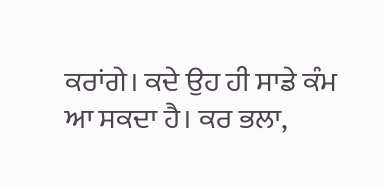ਕਰਾਂਗੇ। ਕਦੇ ਉਹ ਹੀ ਸਾਡੇ ਕੰਮ ਆ ਸਕਦਾ ਹੈ। ਕਰ ਭਲਾ,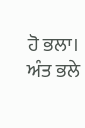ਹੋ ਭਲਾ। ਅੰਤ ਭਲੇ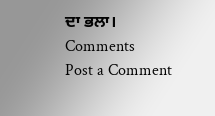ਦਾ ਭਲਾ।
Comments
Post a Comment